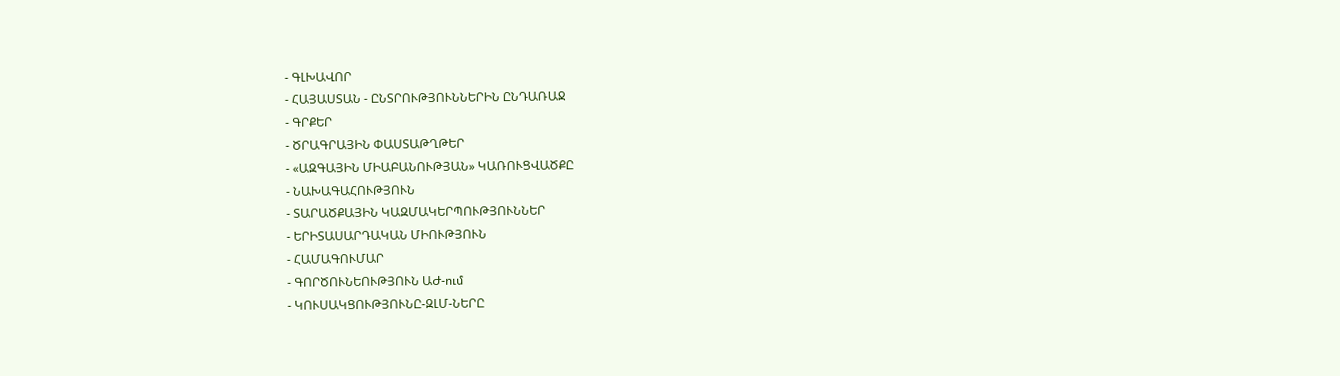- ԳԼԽԱՎՈՐ
- ՀԱՅԱՍՏԱՆ - ԸՆՏՐՈՒԹՅՈՒՆՆԵՐԻՆ ԸՆԴԱՌԱՋ
- ԳՐՔԵՐ
- ԾՐԱԳՐԱՅԻՆ ՓԱՍՏԱԹՂԹԵՐ
- «ԱԶԳԱՅԻՆ ՄԻԱԲԱՆՈՒԹՅԱՆ» ԿԱՌՈՒՑՎԱԾՔԸ
- ՆԱԽԱԳԱՀՈՒԹՅՈՒՆ
- ՏԱՐԱԾՔԱՅԻՆ ԿԱԶՄԱԿԵՐՊՈՒԹՅՈՒՆՆԵՐ
- ԵՐԻՏԱՍԱՐԴԱԿԱՆ ՄԻՈՒԹՅՈՒՆ
- ՀԱՄԱԳՈՒՄԱՐ
- ԳՈՐԾՈՒՆԵՈՒԹՅՈՒՆ ԱԺ-ում
- ԿՈՒՍԱԿՑՈՒԹՅՈՒՆԸ-ԶԼՄ-ՆԵՐԸ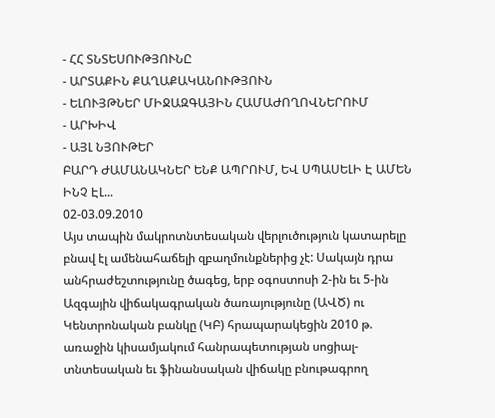- ՀՀ ՏՆՏԵՍՈՒԹՅՈՒՆԸ
- ԱՐՏԱՔԻՆ ՔԱՂԱՔԱԿԱՆՈՒԹՅՈՒՆ
- ԵԼՈՒՅԹՆԵՐ ՄԻՋԱԶԳԱՅԻՆ ՀԱՄԱԺՈՂՈՎՆԵՐՈՒՄ
- ԱՐԽԻՎ
- ԱՅԼ ՆՅՈՒԹԵՐ
ԲԱՐԴ ԺԱՄԱՆԱԿՆԵՐ ԵՆՔ ԱՊՐՈՒՄ, ԵՎ ՍՊԱՍԵԼԻ Է ԱՄԵՆ ԻՆՉ ԷԼ...
02-03.09.2010
Այս տապին մակրոտնտեսական վերլուծություն կատարելը բնավ էլ ամենահաճելի զբաղմունքներից չէ: Սակայն դրա անհրաժեշտությունը ծագեց, երբ օգոստոսի 2-ին եւ 5-ին Ազգային վիճակագրական ծառայությունը (ԱՎԾ) ու Կենտրոնական բանկը (ԿԲ) հրապարակեցին 2010 թ. առաջին կիսամյակում հանրապետության սոցիալ-տնտեսական եւ ֆինանսական վիճակը բնութագրող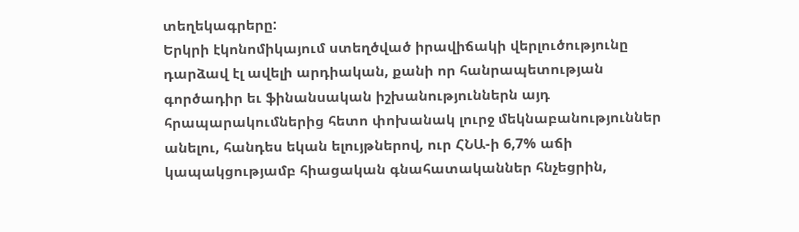տեղեկագրերը:
Երկրի էկոնոմիկայում ստեղծված իրավիճակի վերլուծությունը դարձավ էլ ավելի արդիական, քանի որ հանրապետության գործադիր եւ ֆինանսական իշխանություններն այդ հրապարակումներից հետո փոխանակ լուրջ մեկնաբանություններ անելու, հանդես եկան ելույթներով, ուր ՀՆԱ-ի 6,7% աճի կապակցությամբ հիացական գնահատականներ հնչեցրին,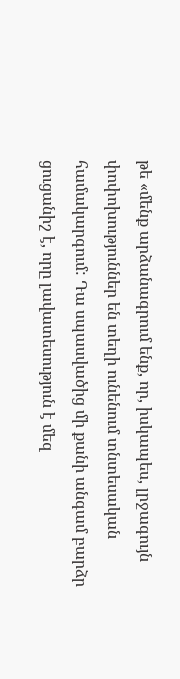թե «մենք արձանագրում ենք, որ, իսկապես, լրջագույն փոփոխություններ են տեղի ունենում տնտեսական համակարգում: Դա սպասվածից մի քանի անգամ բարձր ցուցանիշ է, որը լավատեսություն է մեզ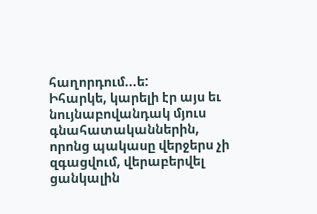հաղորդում...ե:
Իհարկե, կարելի էր այս եւ նույնաբովանդակ մյուս գնահատականներին, որոնց պակասը վերջերս չի զգացվում, վերաբերվել ցանկալին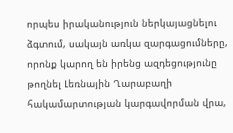որպես իրականություն ներկայացնելու ձգտում, սակայն առկա զարգացումները, որոնք կարող են իրենց ազդեցությունը թողնել Լեռնային Ղարաբաղի հակամարտության կարգավորման վրա,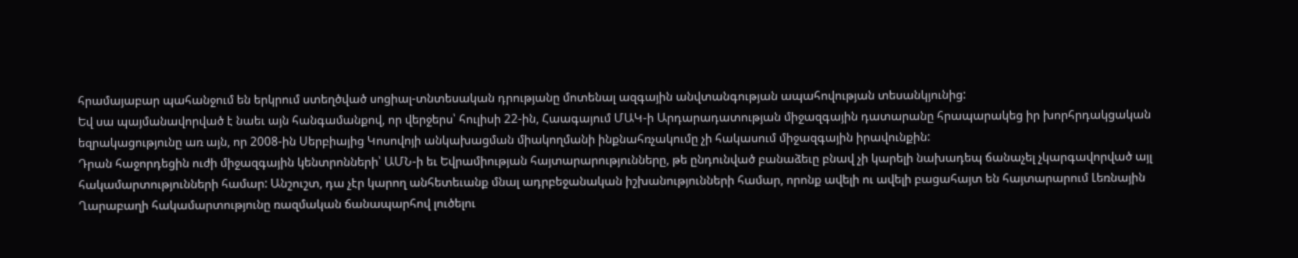հրամայաբար պահանջում են երկրում ստեղծված սոցիալ-տնտեսական դրությանը մոտենալ ազգային անվտանգության ապահովության տեսանկյունից:
Եվ սա պայմանավորված է նաեւ այն հանգամանքով, որ վերջերս՝ հուլիսի 22-ին, Հաագայում ՄԱԿ-ի Արդարադատության միջազգային դատարանը հրապարակեց իր խորհրդակցական եզրակացությունը առ այն, որ 2008-ին Սերբիայից Կոսովոյի անկախացման միակողմանի ինքնահռչակումը չի հակասում միջազգային իրավունքին:
Դրան հաջորդեցին ուժի միջազգային կենտրոնների՝ ԱՄՆ-ի եւ Եվրամիության հայտարարությունները, թե ընդունված բանաձեւը բնավ չի կարելի նախադեպ ճանաչել չկարգավորված այլ հակամարտությունների համար: Անշուշտ, դա չէր կարող անհետեւանք մնալ ադրբեջանական իշխանությունների համար, որոնք ավելի ու ավելի բացահայտ են հայտարարում Լեռնային Ղարաբաղի հակամարտությունը ռազմական ճանապարհով լուծելու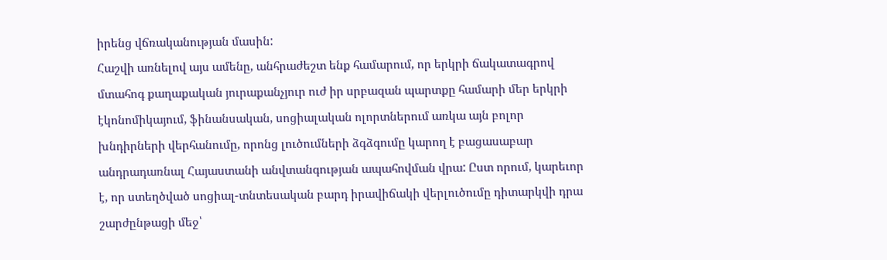իրենց վճռականության մասին:
Հաշվի առնելով այս ամենը, անհրաժեշտ ենք համարում, որ երկրի ճակատագրով մտահոգ քաղաքական յուրաքանչյուր ուժ իր սրբազան պարտքը համարի մեր երկրի էկոնոմիկայում, ֆինանսական, սոցիալական ոլորտներում առկա այն բոլոր խնդիրների վերհանումը, որոնց լուծումների ձգձգումը կարող է բացասաբար անդրադառնալ Հայաստանի անվտանգության ապահովման վրա: Ըստ որում, կարեւոր է, որ ստեղծված սոցիալ-տնտեսական բարդ իրավիճակի վերլուծումը դիտարկվի դրա շարժընթացի մեջ՝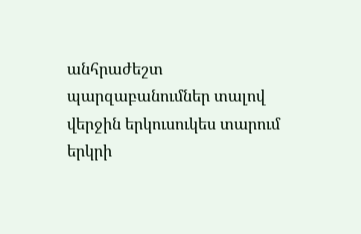անհրաժեշտ պարզաբանումներ տալով վերջին երկուսուկես տարում երկրի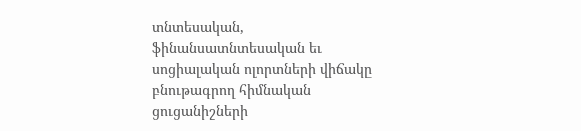տնտեսական, ֆինանսատնտեսական եւ սոցիալական ոլորտների վիճակը բնութագրող հիմնական ցուցանիշների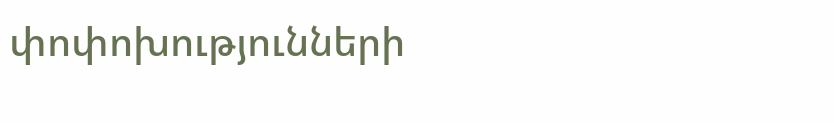փոփոխությունների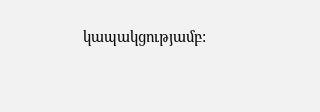կապակցությամբ: